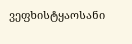ვეფხისტყაოსანი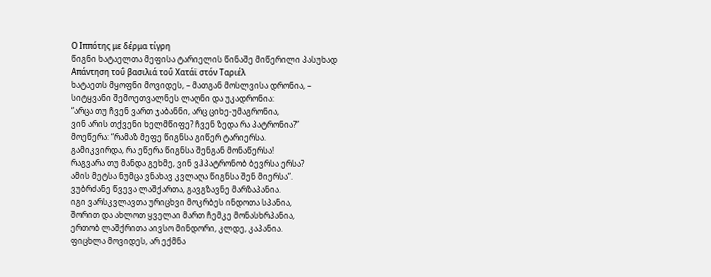Ο Ιππότης με δέρμα τίγρη
წიგნი ხატაელთა მეფისა ტარიელის წინაშე მიწერილი პასუხად
Απάντηση τοΰ βασιλιά τοΰ Χατάϊ στόν Ταριέλ
ხატაეთს მყოფნი მოვიდეს, – მათგან მოსლვისა დრონია, –
სიტყვანი შემოეთვალნეს ლაღნი და უკადრონია:
“არცა თუ ჩვენ ვართ ჯაბანნი, არც ციხე-უმაგრონია,
ვინ არის თქვენი ხელმწიფე? ჩვენ ზედა რა პატრონია?”
მოეწერა: “რამაზ მეფე წიგნსა გიწერ ტარიერსა.
გამიკვირდა, რა ეწერა წიგნსა შენგან მონაწერსა!
რაგვარა თუ მანდა გეხმე, ვინ ვჰპატრონობ ბევრსა ერსა?
ამის მეტსა ნუმცა ვნახავ კვლაღა წიგნსა შენ მიერსა”.
ვუბრძანე წვევა ლაშქართა, გავგზავნე მარზაპანია.
იგი ვარსკვლავთა ურიცხვი მოკრბეს ინდოთა სპანია,
შორით და ახლოთ ყველაი მართ ჩემკე მონასხრპანია,
ერთობ ლაშქრითა აივსო მინდორი, კლდე, კაპანია.
ფიცხლა მოვიდეს, არ ექმნა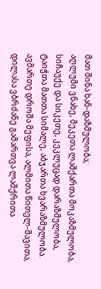მათ შინა ხან-დაზმულობა;
აღლუმი ვნახე, მეკეთა ლაშქართა მოკაზმულობა,
სიჩაუქე და სიკეთე, კეკლუცად დარაზმულობა,
ტაიჭთა მათთა სიმალე, აბჯართა ხვარაზმულობა.
ავმართე დროშა მეფისა, ალმითა წითელ-შავითა,
დილასა ვბრძანე გამართვა ლაშქრითა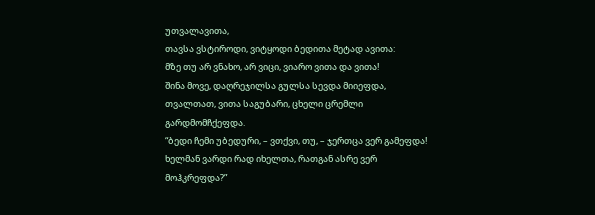უთვალავითა,
თავსა ვსტიროდი, ვიტყოდი ბედითა მეტად ავითა:
მზე თუ არ ვნახო, არ ვიცი, ვიარო ვითა და ვითა!
შინა მოვე, დაღრეჯილსა გულსა სევდა მიიეფდა,
თვალთათ, ვითა საგუბარი, ცხელი ცრემლი გარდმომჩქეფდა.
“ბედი ჩემი უბედური, – ვთქვი, თუ, – ჯერთცა ვერ გამეფდა!
ხელმან ვარდი რად იხელთა, რათგან ასრე ვერ მოჰკრეფდა?”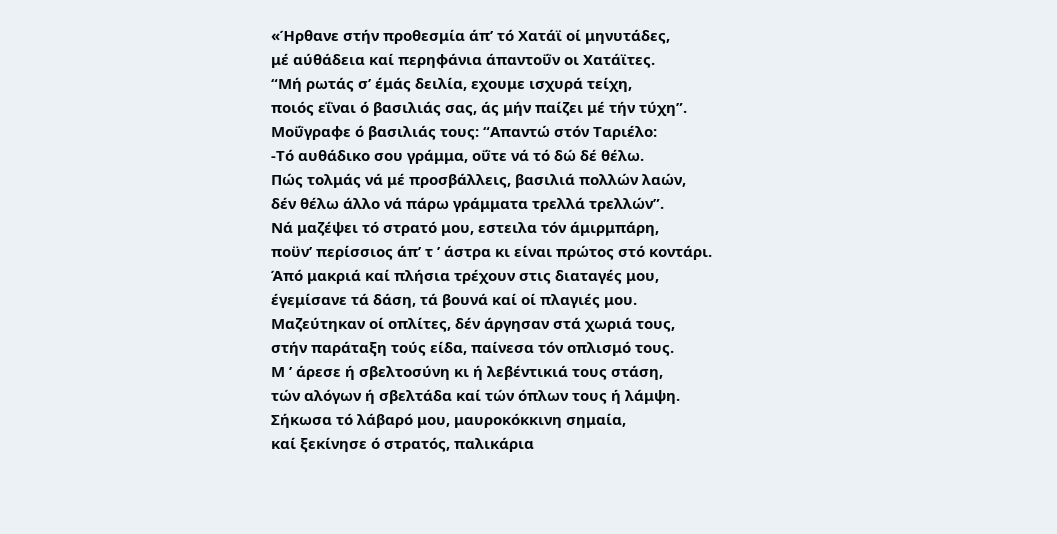«Ήρθανε στήν προθεσμία άπ’ τό Χατάϊ οί μηνυτάδες,
μέ αύθάδεια καί περηφάνια άπαντοΰν οι Χατάϊτες.
“Μή ρωτάς σ’ έμάς δειλία, εχουμε ισχυρά τείχη,
ποιός εΐναι ό βασιλιάς σας, άς μήν παίζει μέ τήν τύχη”.
Μοΰγραφε ό βασιλιάς τους: “Απαντώ στόν Ταριέλο:
-Τό αυθάδικο σου γράμμα, οΰτε νά τό δώ δέ θέλω.
Πώς τολμάς νά μέ προσβάλλεις, βασιλιά πολλών λαών,
δέν θέλω άλλο νά πάρω γράμματα τρελλά τρελλών”.
Νά μαζέψει τό στρατό μου, εστειλα τόν άμιρμπάρη,
ποϋν’ περίσσιος άπ’ τ ’ άστρα κι είναι πρώτος στό κοντάρι.
Άπό μακριά καί πλήσια τρέχουν στις διαταγές μου,
έγεμίσανε τά δάση, τά βουνά καί οί πλαγιές μου.
Μαζεύτηκαν οί οπλίτες, δέν άργησαν στά χωριά τους,
στήν παράταξη τούς είδα, παίνεσα τόν οπλισμό τους.
Μ ’ άρεσε ή σβελτοσύνη κι ή λεβέντικιά τους στάση,
τών αλόγων ή σβελτάδα καί τών όπλων τους ή λάμψη.
Σήκωσα τό λάβαρό μου, μαυροκόκκινη σημαία,
καί ξεκίνησε ό στρατός, παλικάρια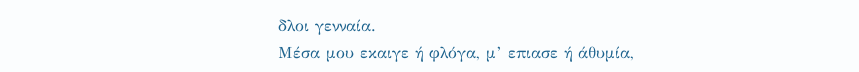δλοι γενναία.
Μέσα μου εκαιγε ή φλόγα, μ’ επιασε ή άθυμία,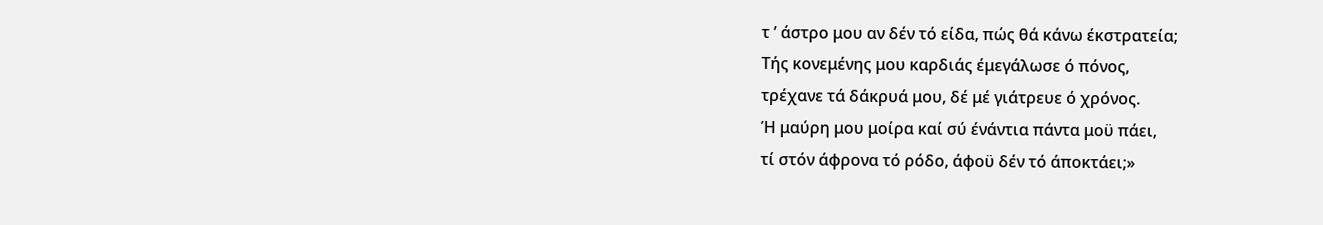τ ’ άστρο μου αν δέν τό είδα, πώς θά κάνω έκστρατεία;
Τής κονεμένης μου καρδιάς έμεγάλωσε ό πόνος,
τρέχανε τά δάκρυά μου, δέ μέ γιάτρευε ό χρόνος.
Ή μαύρη μου μοίρα καί σύ ένάντια πάντα μοϋ πάει,
τί στόν άφρονα τό ρόδο, άφοϋ δέν τό άποκτάει;»